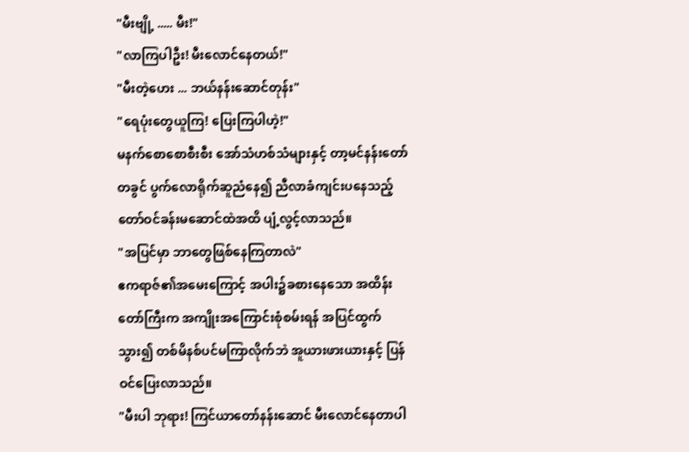"မီးဗျို့ ..... မီး!"
"လာကြပါဦး! မီးလောင်နေတယ်!"
"မီးတဲ့ဟေး ... ဘယ်နန်းဆောင်တုန်း"
"ရေပုံးတွေယူကြ! ပြေးကြပါဟဲ့!"
မနက်စောစောစီးစီး အော်သံဟစ်သံများနှင့် တာ့မင်နန်းတော်တခွင် ပွက်လောရိုက်ဆူညံနေ၍ ညီလာခံကျင်းပနေသည့် တော်ဝင်ခန်းမဆောင်ထဲအထိ ပျံ့လွင့်လာသည်။
"အပြင်မှာ ဘာတွေဖြစ်နေကြတာလဲ"
ဧကရာဇ်၏အမေးကြောင့် အပါး၌ခစားနေသော အထိန်းတော်ကြီးက အကျိုးအကြောင်းစုံစမ်းရန် အပြင်ထွက်သွား၍ တစ်မိနစ်ပင်မကြာလိုက်ဘဲ အူယားဖားယားနှင့် ပြန်ဝင်ပြေးလာသည်။
"မီးပါ ဘုရား! ကြင်ယာတော်နန်းဆောင် မီးလောင်နေတာပါ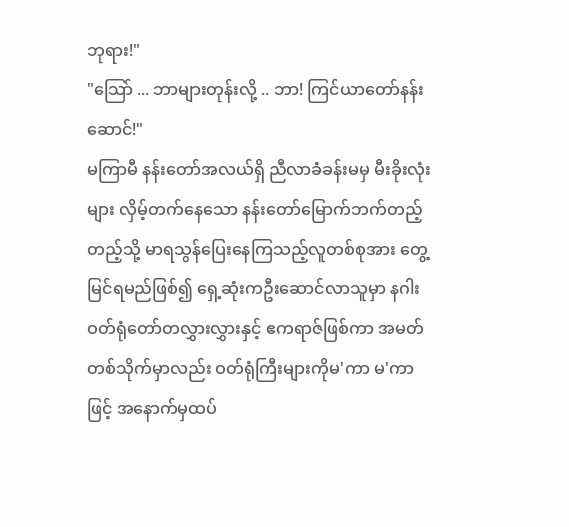ဘုရား!"
"သြော် ... ဘာများတုန်းလို့ .. ဘာ! ကြင်ယာတော်နန်းဆောင်!"
မကြာမီ နန်းတော်အလယ်ရှိ ညီလာခံခန်းမမှ မီးခိုးလုံးများ လှိမ့်တက်နေသော နန်းတော်မြောက်ဘက်တည့်တည့်သို့ မာရသွန်ပြေးနေကြသည့်လူတစ်စုအား တွေ့မြင်ရမည်ဖြစ်၍ ရှေ့ဆုံးကဦးဆောင်လာသူမှာ နဂါးဝတ်ရုံတော်တလွှားလွှားနှင့် ဧကရာဇ်ဖြစ်ကာ အမတ်တစ်သိုက်မှာလည်း ဝတ်ရုံကြီးများကိုမ'ကာ မ'ကာဖြင့် အနောက်မှထပ်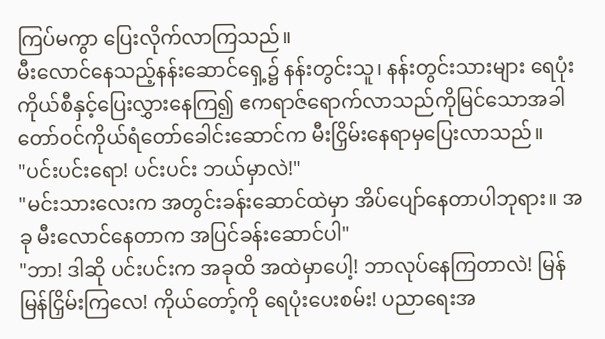ကြပ်မကွာ ပြေးလိုက်လာကြသည်။
မီးလောင်နေသည့်နန်းဆောင်ရှေ့၌ နန်းတွင်းသူ၊ နန်းတွင်းသားများ ရေပုံးကိုယ်စီနှင့်ပြေးလွှားနေကြ၍ ဧကရာဇ်ရောက်လာသည်ကိုမြင်သောအခါ တော်ဝင်ကိုယ်ရံတော်ခေါင်းဆောင်က မီးငြှိမ်းနေရာမှပြေးလာသည်။
"ပင်းပင်းရော! ပင်းပင်း ဘယ်မှာလဲ!"
"မင်းသားလေးက အတွင်းခန်းဆောင်ထဲမှာ အိပ်ပျော်နေတာပါဘုရား။ အခု မီးလောင်နေတာက အပြင်ခန်းဆောင်ပါ"
"ဘာ! ဒါဆို ပင်းပင်းက အခုထိ အထဲမှာပေါ့! ဘာလုပ်နေကြတာလဲ! မြန်မြန်ငြှိမ်းကြလေ! ကိုယ်တော့်ကို ရေပုံးပေးစမ်း! ပညာရေးအ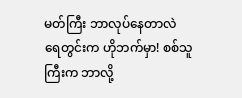မတ်ကြီး ဘာလုပ်နေတာလဲ ရေတွင်းက ဟိုဘက်မှာ! စစ်သူကြီးက ဘာလို့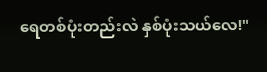ရေတစ်ပုံးတည်းလဲ နှစ်ပုံးသယ်လေ!"